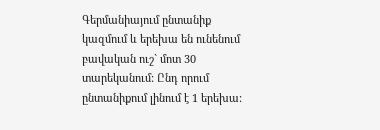Գերմանիայում ընտանիք կազմում և երեխա են ունենում բավական ուշ` մոտ 30 տարեկանում: Ընդ որում ընտանիքում լինում է 1 երեխա: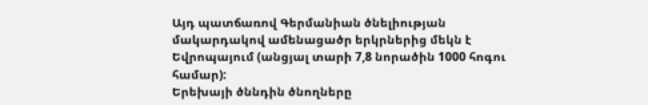Այդ պատճառով Գերմանիան ծնելիության մակարդակով ամենացածր երկրներից մեկն է Եվրոպայում (անցյալ տարի 7,8 նորածին 1000 հոգու համար):
Երեխայի ծննդին ծնողները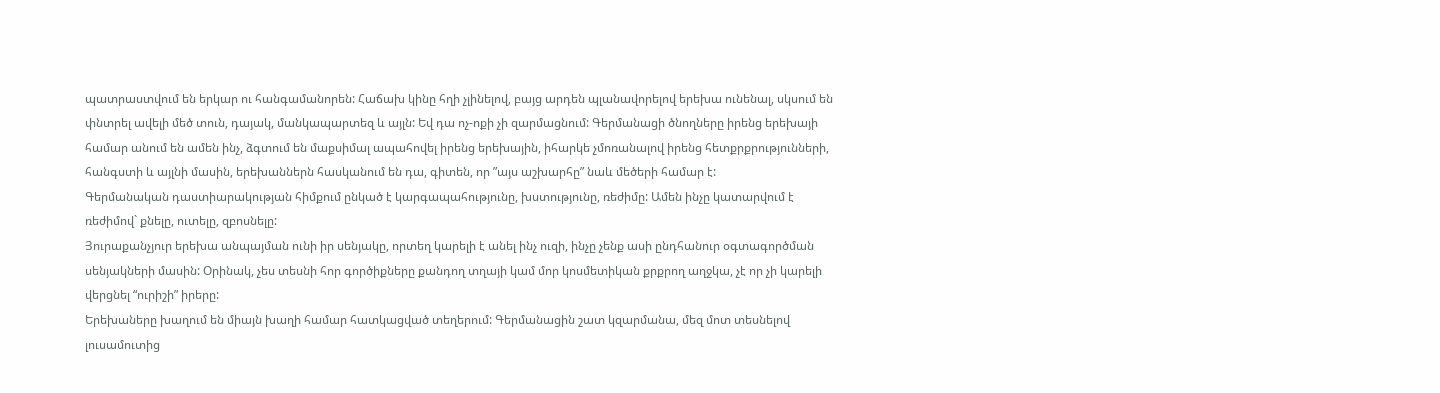պատրաստվում են երկար ու հանգամանորեն: Հաճախ կինը հղի չլինելով, բայց արդեն պլանավորելով երեխա ունենալ, սկսում են փնտրել ավելի մեծ տուն, դայակ, մանկապարտեզ և այլն: Եվ դա ոչ-ոքի չի զարմացնում: Գերմանացի ծնողները իրենց երեխայի համար անում են ամեն ինչ, ձգտում են մաքսիմալ ապահովել իրենց երեխային, իհարկե չմոռանալով իրենց հետքրքրությունների, հանգստի և այլնի մասին, երեխաններն հասկանում են դա, գիտեն, որ ”այս աշխարհը” նաև մեծերի համար է:
Գերմանական դաստիարակության հիմքում ընկած է կարգապահությունը, խստությունը, ռեժիմը: Ամեն ինչը կատարվում է ռեժիմով` քնելը, ուտելը, զբոսնելը:
Յուրաքանչյուր երեխա անպայման ունի իր սենյակը, որտեղ կարելի է անել ինչ ուզի, ինչը չենք ասի ընդհանուր օգտագործման սենյակների մասին: Օրինակ, չես տեսնի հոր գործիքները քանդող տղայի կամ մոր կոսմետիկան քրքրող աղջկա, չէ որ չի կարելի վերցնել “ուրիշի” իրերը:
Երեխաները խաղում են միայն խաղի համար հատկացված տեղերում: Գերմանացին շատ կզարմանա, մեզ մոտ տեսնելով լուսամուտից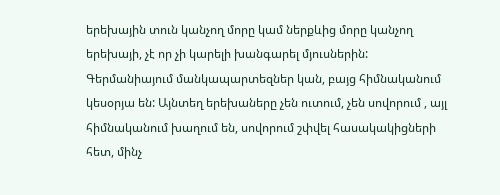երեխային տուն կանչող մորը կամ ներքևից մորը կանչող երեխայի, չէ որ չի կարելի խանգարել մյուսներին:
Գերմանիայում մանկապարտեզներ կան, բայց հիմնականում կեսօրյա են: Այնտեղ երեխաները չեն ուտում, չեն սովորում , այլ հիմնականում խաղում են, սովորում շփվել հասակակիցների հետ, մինչ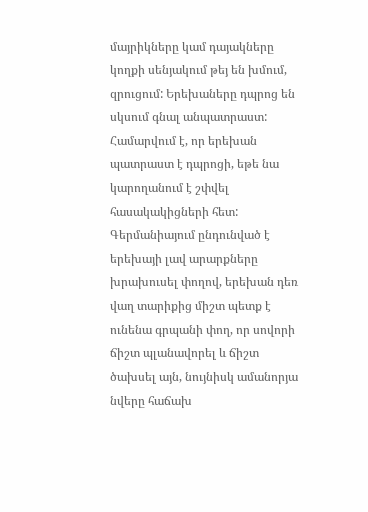մայրիկները կամ դայակները կողքի սենյակում թեյ են խմում, զրուցում: Երեխաները դպրոց են սկսում գնալ անպատրաստ: Համարվում է, որ երեխան պատրաստ է դպրոցի, եթե նա կարողանում է շփվել հասակակիցների հետ:
Գերմանիայում ընդունված է երեխայի լավ արարքները խրախուսել փողով, երեխան դեռ վաղ տարիքից միշտ պետք է ունենա գրպանի փող, որ սովորի ճիշտ պլանավորել և ճիշտ ծախսել այն, նույնիսկ ամանորյա նվերը հաճախ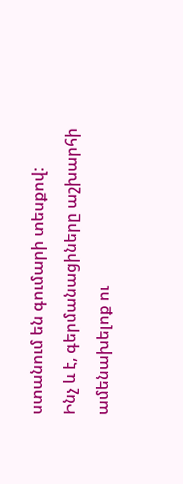ստանում են գումարի տեսքով:
Ինչ և է, գերմանացիները աշխարհի ամենախելոք ու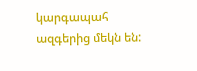կարգապահ ազգերից մեկն են: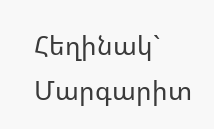Հեղինակ` Մարգարիտ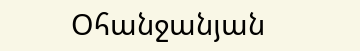Օհանջանյան